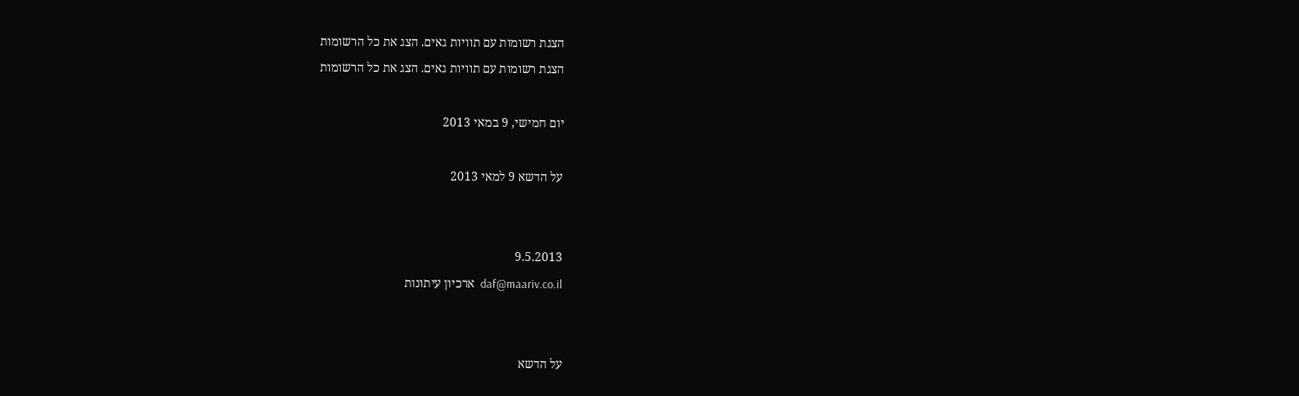הצגת רשומות עם תוויות גאים. הצג את כל הרשומות
הצגת רשומות עם תוויות גאים. הצג את כל הרשומות

יום חמישי, 9 במאי 2013

על הדשא 9 למאי 2013


9.5.2013
daf@maariv.co.il  ארכיון עיתונות


על הדשא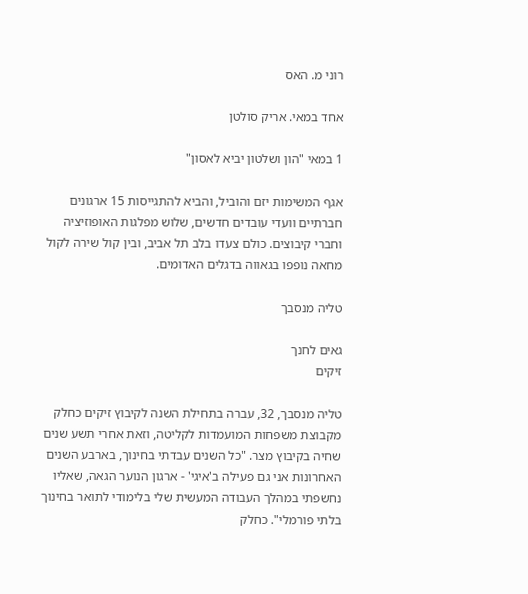רוני מ. האס

אחד במאי. אריק סולטן

1 במאי "הון ושלטון יביא לאסון"

אגף המשימות יזם והוביל, והביא להתגייסות 15 ארגונים חברתיים וועדי עובדים חדשים, שלוש מפלגות האופוזיציה וחברי קיבוצים. כולם צעדו בלב תל אביב, ובין קול שירה לקול מחאה נופפו בגאווה בדגלים האדומים.

טליה מנסבך

גאים לחנך
זיקים

טליה מנסבך, 32, עברה בתחילת השנה לקיבוץ זיקים כחלק מקבוצת משפחות המועמדות לקליטה, וזאת אחרי תשע שנים שחיה בקיבוץ מצר. "כל השנים עבדתי בחינוך, בארבע השנים האחרונות אני גם פעילה ב'איגי' - ארגון הנוער הגאה, שאליו נחשפתי במהלך העבודה המעשית שלי בלימודי לתואר בחינוך בלתי פורמלי". כחלק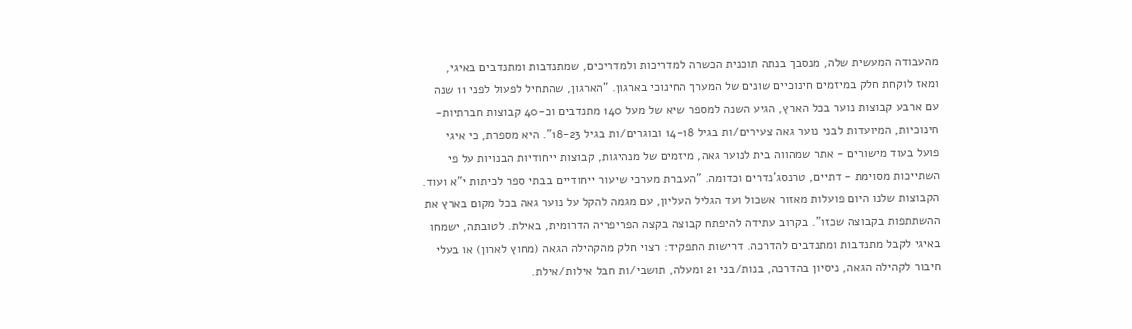מהעבודה המעשית שלה, מנסבך בנתה תוכנית הכשרה למדריכות ולמדריכים, שמתנדבות ומתנדבים באיגי, ומאז לוקחת חלק במיזמים חינוכיים שונים של המערך החינוכי בארגון. "הארגון, שהתחיל לפעול לפני 11 שנה עם ארבע קבוצות נוער בכל הארץ, הגיע השנה למספר שיא של מעל 140 מתנדבים וכ-40 קבוצות חברתיות-חינוכיות, המיועדות לבני נוער גאה צעירים/ות בגיל 14-18 ובוגרים/ות בגיל 18-23". היא מספרת, כי איגי פועל בעוד מישורים - אתר שמהווה בית לנוער גאה, מיזמים של מנהיגות, קבוצות ייחודיות הבנויות על פי השתייכות מסוימת - דתיים, טרנסג'נדרים וכדומה. "העברת מערכי שיעור ייחודיים בבתי ספר לכיתות י"א ועוד. הקבוצות שלנו היום פועלות מאזור אשכול ועד הגליל העליון, עם מגמה להקל על נוער גאה בכל מקום בארץ את ההשתתפות בקבוצה שכזו". בקרוב עתידה להיפתח קבוצה בקצה הפריפריה הדרומית, באילת. לטובתה, ישמחו באיגי לקבל מתנדבות ומתנדבים להדרכה. דרישות התפקיד: רצוי חלק מהקהילה הגאה (מחוץ לארון) או בעלי חיבור לקהילה הגאה, ניסיון בהדרכה, בנות/בני 21 ומעלה, תושבי/ות חבל אילות/אילת.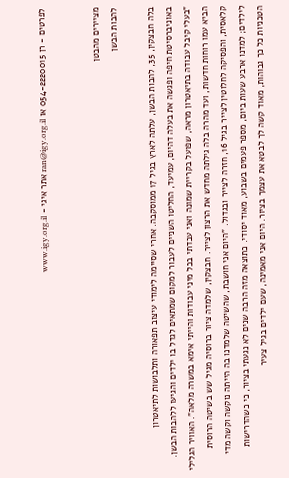לפרטים - רן 054-2220015 או ran@igy.org.il אתר איגי - www.igy.org.il


מציירים מהבטן
להבות הבשן

בלה חבצקין, 35, להבות הבשן, עלתה לארץ בגיל 17 ממוסקבה. אחרי שסיימה לימודי עיצוב תפאורה ותלבושות לתיאטרון באוניברסיטת חיפה ופגשה את בעלה דהיום, עמיעד, החליטו השניים לעבור למקום שמתאים לגדל בו ילדים והגיעו ללהבות הבשן. "בעלי קיבל עבודה בתיאטרון מראה, שפועל בקריית שמונה ואני עבדתי בכל מיני עבודות והייתי אימא במשרה מלאה". האוויר הגלילי הביא עמו רוחות חדשות, ועד מהרה בלה גילתה מחדש את הרצון לצייר. חבצקין, שלמדה ציור ברוסיה מגיל שש בשיטה הרוסית קלאסית, והפסיקה לחלוטין לצייר בגיל 16, חזרה לצייר ובגדול. "היום אני חושבת, שהשיטה שלמדנו בה הייתה נוקשה וקשה מדי לילדים; למדנו ארבע שעות ביום, מספר פעמים בשבוע, מאוד יסודי. כתוצאה מזה הרבה שנים לא נגעתי בציור, כי כשהדרישות הטכניות כל כך גבוהות, מאוד קשה לך לבטא את עצמך בציור. היום אני מאמינה, שעם ילדים בגיל צעיר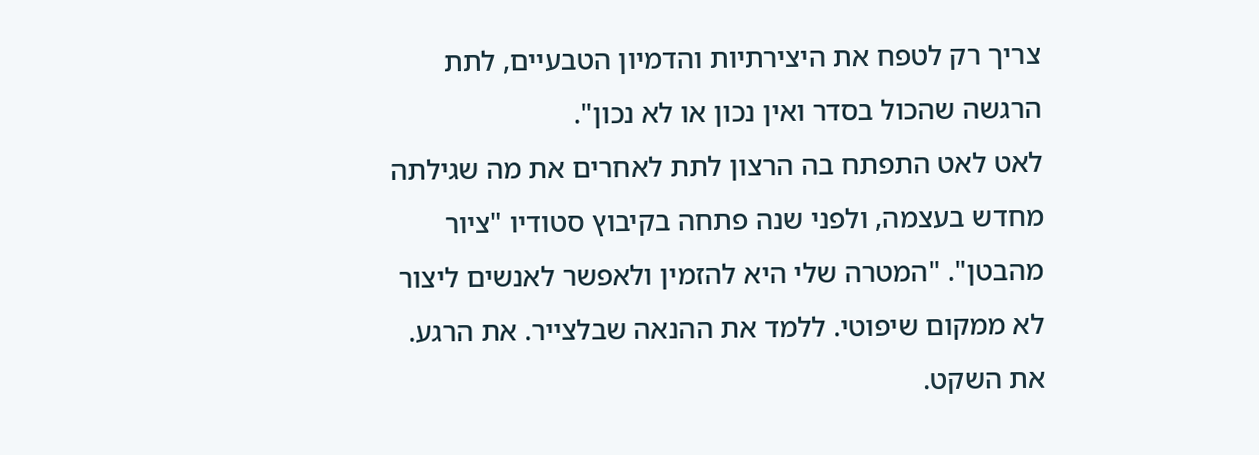צריך רק לטפח את היצירתיות והדמיון הטבעיים, לתת הרגשה שהכול בסדר ואין נכון או לא נכון".
לאט לאט התפתח בה הרצון לתת לאחרים את מה שגילתה מחדש בעצמה, ולפני שנה פתחה בקיבוץ סטודיו "ציור מהבטן". "המטרה שלי היא להזמין ולאפשר לאנשים ליצור לא ממקום שיפוטי. ללמד את ההנאה שבלצייר. את הרגע. את השקט.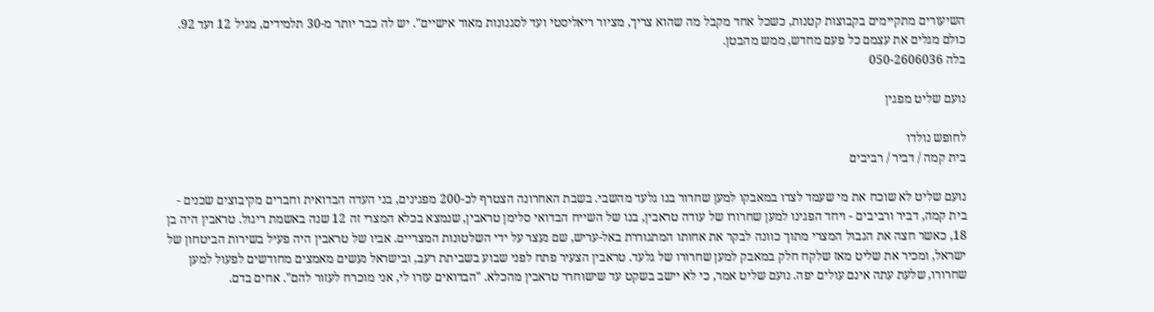השיעורים מתקיימים בקבוצות קטנות, כשכל אחד מקבל מה שהוא צריך, מציור ריאליסטי ועד לסגנונות מאוד אישיים". יש לה כבר יותר מ-30 תלמידים, מגיל 12 ועד 92. כולם מגלים את עצמם כל פעם מחדש, ממש מהבטן.
בלה 050-2606036

נועם שליט מפגין

לחופש נולדו
בית קמה / דביר / רביבים

נועם שליט לא שוכח את מי שעמד לצדו במאבקו למען שחרור בנו גלעד מהשבי. בשבת האחרונה הצטרף לכ-200 מפגינים, בני העדה הבדואית וחברים מקיבוצים שכנים - בית קמה, דביר ורביבים - ויחד הפגינו למען שחרורו של עודה טראבין, בנו של השייח הבדואי סלימן טראבין, שנמצא בכלא המצרי זה 12 שנה באשמת ריגול. טראבין היה בן 18, כאשר חצה את הגבול המצרי מתוך כוונה לבקר את אחותו המתגוררת באל-עריש, שם נעצר על ידי השלטונות המצריים. אביו של טראבין היה פעיל בשירות הביטחון של ישראל, ומכיר את שליט מאז שלקח חלק במאבק למען שחרורו של גלעד. טראבין הצעיר פתח לפני שבוע בשביתת רעב, ובישראל נעשים מאמצים מחודשים לפעול למען שחרורו, שלעת עתה אינם עולים יפה. נועם שליט אמר, כי לא יישב בשקט עד שישוחרר טראבין מהכלא. "הבדואים עזרו לי, אני מוכרח לעזור להם". אחים בדם.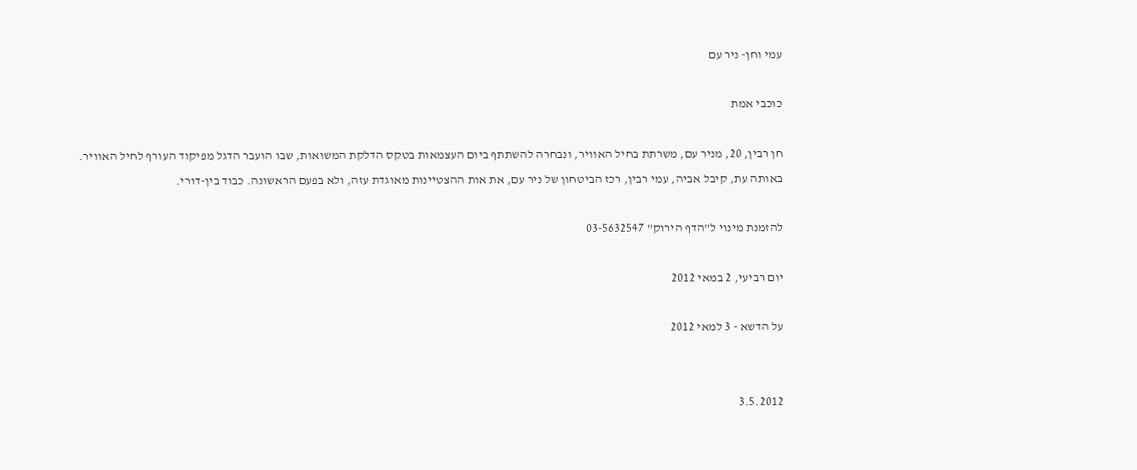עמי וחן- ניר עם

כוכבי אמת

חן רבין, 20, מניר עם, משרתת בחיל האוויר, ונבחרה להשתתף ביום העצמאות בטקס הדלקת המשואות, שבו הועבר הדגל מפיקוד העורף לחיל האוויר. באותה עת, קיבל אביה, עמי רבין, רכז הביטחון של ניר עם, את אות ההצטיינות מאוגדת עזה, ולא בפעם הראשונה. כבוד בין-דורי.

להזמנת מינוי ל"הדף הירוק" 03-5632547

יום רביעי, 2 במאי 2012

על הדשא - 3 למאי 2012


3.5.2012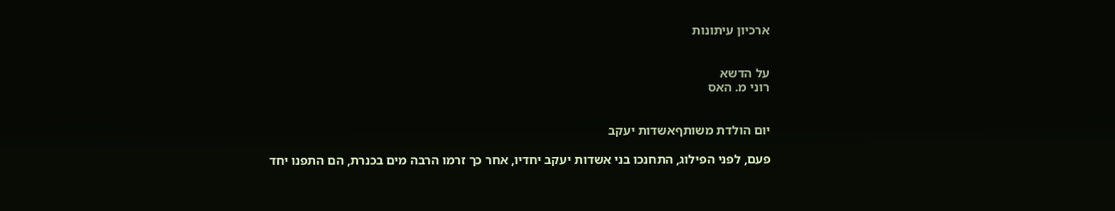ארכיון עיתונות


על הדשא
רוני מ. האס


יום הולדת משותףאשדות יעקב

פעם, לפני הפילוג, התחנכו בני אשדות יעקב יחדיו, אחר כך זרמו הרבה מים בכנרת, הם התפנו יחד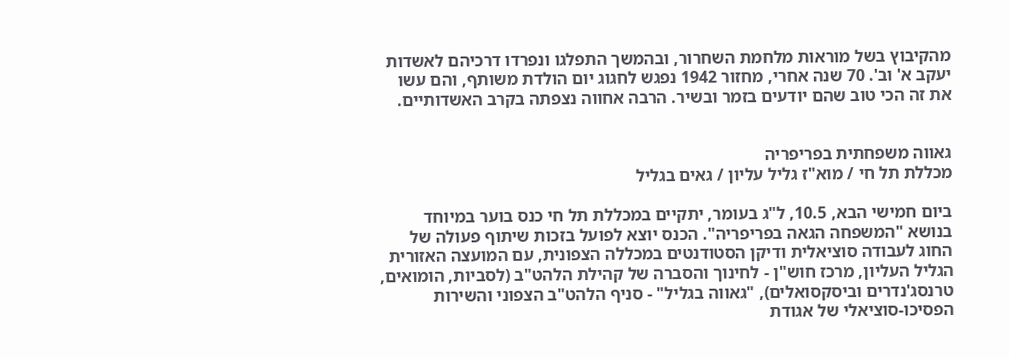מהקיבוץ בשל מוראות מלחמת השחרור, ובהמשך התפלגו ונפרדו דרכיהם לאשדות יעקב א' וב'. 70 שנה אחרי, מחזור 1942 נפגש לחגוג יום הולדת משותף, והם עשו את זה הכי טוב שהם יודעים בזמר ובשיר. הרבה אחווה נצפתה בקרב האשדותיים.


גאווה משפחתית בפריפריה
מכללת תל חי / מוא"ז גליל עליון / גאים בגליל

ביום חמישי הבא, 10.5, ל"ג בעומר, יתקיים במכללת תל חי כנס בוער במיוחד בנושא "המשפחה הגאה בפריפריה". הכנס יוצא לפועל בזכות שיתוף פעולה של החוג לעבודה סוציאלית ודיקן הסטודנטים במכללה הצפונית, עם המועצה האזורית הגליל העליון, מרכז חוש"ן - לחינוך והסברה של קהילת הלהט"ב (לסביות, הומואים, טרנסג'נדרים וביסקסואלים), "גאווה בגליל" - סניף הלהט"ב הצפוני והשירות הפסיכו-סוציאלי של אגודת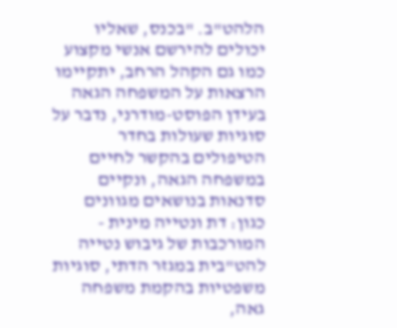הלהט"ב. "בכנס, שאליו יכולים להירשם אנשי מקצוע כמו גם הקהל הרחב, יתקיימו הרצאות על המשפחה הגאה בעידן הפוסט-מודרני, נדבר על סוגיות שעולות בחדר הטיפולים בהקשר לחיים במשפחה הגאה, ונקיים סדנאות בנושאים מגוונים כגון: דת ונטייה מינית - המורכבות של גיבוש נטייה להט"בית במגזר הדתי, סוגיות משפטיות בהקמת משפחה גאה,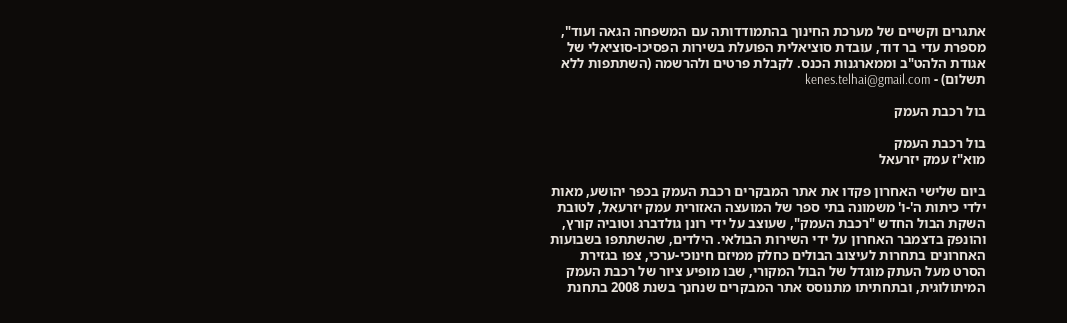אתגרים וקשיים של מערכת החינוך בהתמודדותה עם המשפחה הגאה ועוד", מספרת עדי בר דוד, עובדת סוציאלית הפועלת בשירות הפסיכו-סוציאלי של אגודת הלהט"ב וממארגנות הכנס. לקבלת פרטים ולהרשמה (השתתפות ללא תשלום) - kenes.telhai@gmail.com

בול רכבת העמק

בול רכבת העמק
מוא"ז עמק יזרעאל

ביום שלישי האחרון פקדו את אתר המבקרים רכבת העמק בכפר יהושע, מאות ילדי כיתות ה'-ו' משמונה בתי ספר של המועצה האזורית עמק יזרעאל, לטובת השקת הבול החדש "רכבת העמק", שעוצב על ידי רונן גולדברג וטוביה קורץ, והונפק בדצמבר האחרון על ידי השירות הבולאי. הילדים, שהשתתפו בשבועות האחרונים בתחרות לעיצוב הבולים כחלק ממיזם חינוכי-ערכי, צפו בגזירת הסרט מעל העתק מוגדל של הבול המקורי, שבו מופיע ציור של רכבת העמק המיתולוגית, ובתחתיתו מתנוסס אתר המבקרים שנחנך בשנת 2008 בתחנת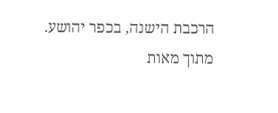הרכבת הישנה, בכפר יהושע.
מתוך מאות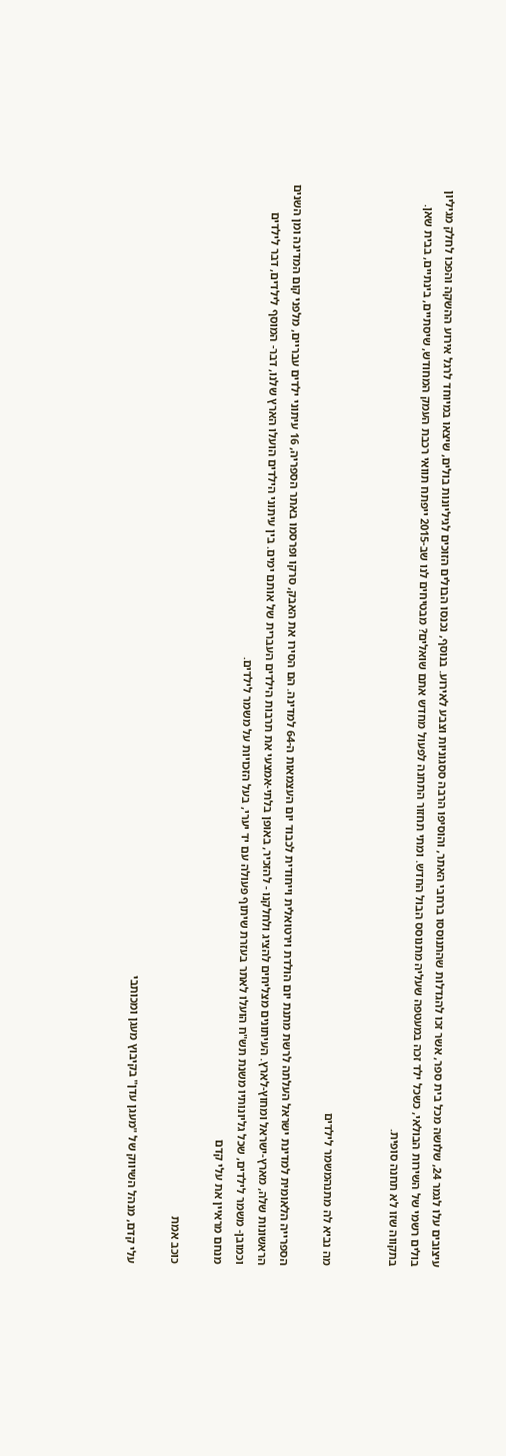עיצובים עלו לגמר 24, שלושה מכל בית ספר, אשר זכו להגדלות שהתנוססו ברחבי האתר, והוסיפו הרבה ססגוניות וצבע לאירוע. בנוסף, נכנסו הבולים הזוכים לגיליונות בולים, שיצאו במיוחד לרגל אירוע ההשקה והפכו לחלק מגיליון בולים רשמי של השירות הבולאי, כשכל ילד זכה במעטפה שעליה מתנוסס הבול החדש. ומתי תחזור התחנה לפעול מחדש אתם שואלים? מבטיחים לנו שב-2015 ייפתח תוואי רכבת העמק המחודש, שיסתיים, בינתיים, בבית שאן. בתקווה שזו לא תחנה סופית.


מה נביא לה מתנהמשמר לילדים

הספרייה הלאומית למדינת ישראל העלתה לרשת מתנת יום הולדת וירטואלית וייחודית לכבוד יום העצמאות ה-64 למדינה. הם הסירו את האבק, סרקו ופרסמו באתר הספריה, 16 עיתוני ילדים עבריים, מלפני קום המדינה ומן השנים הראשונות שלה, מארץ-ישראל ומחוץ-לארץ. העיתונים מצליחים להציג ולחלקנו - להזכיר, באופן בלתי-אמצעי את תרבות הילדים העברית של אותם ימים. בין עיתוני הילדים הועלו הארץ שלנו, דבר- המוסף לילדים, דבר לילדים וכמובן- משמר לילדים, שכל גליונותיו משנת תש"ח הועלו לאתר בעזרת שיתוף פעולה עם יד יערי, בעל הזכויות על משמר לילדים.
מנחם מראיין את עלי קדם

כוכב אמת

עלי קדם, מנהל השיווק של "מעגן עדן" בקיבוץ מעגן ומכותבי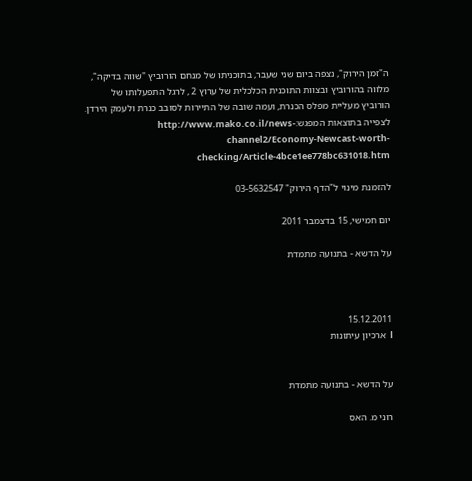ה"זמן הירוק", נצפה ביום שני שעבר, בתוכניתו של מנחם הורוביץ "שווה בדיקה", מלווה בהורוביץ ובצוות התוכנית הכלכלית של ערוץ 2 , לרגל התפעלותו של הורוביץ מעליית מפלס הכנרת, ועמה שובה של התיירות לסובב כנרת ולעמק הירדן. לצפייה בתוצאות המפגש:http://www.mako.co.il/news-channel2/Economy-Newcast-worth-checking/Article-4bce1ee778bc631018.htm

להזמנת מינוי ל"הדף הירוק" 03-5632547

יום חמישי, 15 בדצמבר 2011

על הדשא - בתנועה מתמדת



15.12.2011
l  ארכיון עיתונות


על הדשא - בתנועה מתמדת

רוני מ. האס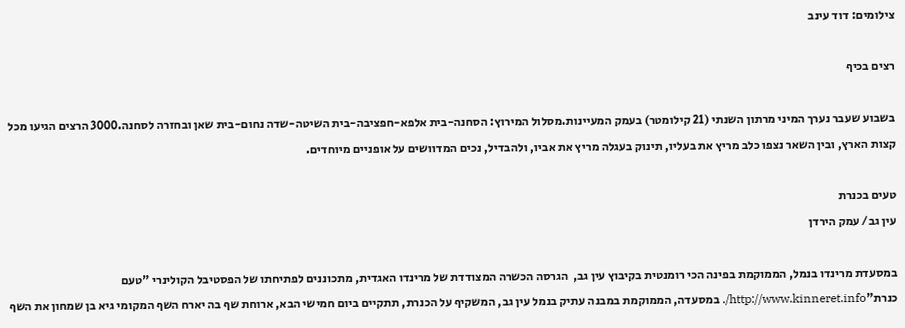צילומים: דוד עינב

רצים בכיף

בשבוע שעבר נערך המיני מרתון השנתי (21 קילומטר) בעמק המעיינות.מסלול המירוץ: הסחנה-בית אלפא-חפציבה-בית השיטה-שדה נחום-בית שאן ובחזרה לסחנה.3000 הרצים הגיעו מכל קצות הארץ, ובין השאר נצפו כלב מריץ את בעליו, תינוק בעגלה מריץ את אביו, ולהבדיל, נכים המדוושים על אופניים מיוחדים.

טעים בכנרת
עין גב/ עמק הירדן

במסעדת מרינדו בנמל, הממוקמת בפינה הכי רומנטית בקיבוץ עין גב,  הגרסה הכשרה המצודדת של מרינדו האגדית, מתכוננים לפתיחתו של הפסטיבל הקולינרי "טעם כנרת"http://www.kinneret.info/. במסעדה, הממוקמת במבנה עתיק בנמל עין גב, המשקיף על הכנרת, תתקיים ביום חמישי הבא, ארוחת שף בה יארח השף המקומי גיא בן שמחון את השף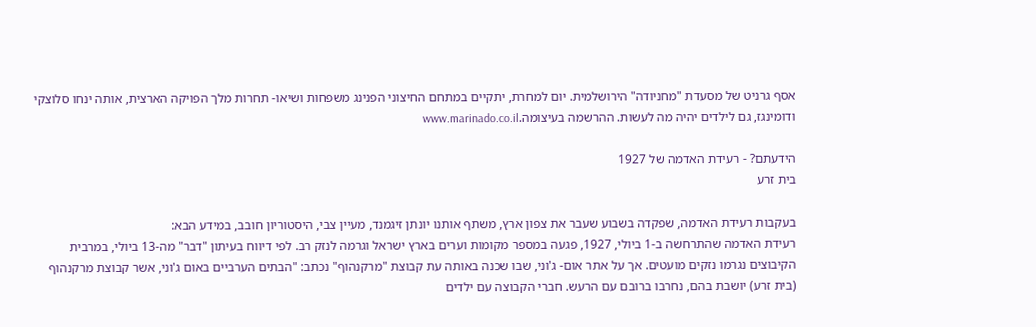אסף גרניט של מסעדת "מחניודה" הירושלמית. יום למחרת, יתקיים במתחם החיצוני הפנינג משפחות ושיאו- תחרות מלך הפויקה הארצית, אותה ינחו סלוצקי ודומינגז, גם לילדים יהיה מה לעשות. ההרשמה בעיצומה.www.marinado.co.il

הידעתם? - רעידת האדמה של 1927
בית זרע

בעקבות רעידת האדמה, שפקדה בשבוע שעבר את צפון ארץ, משתף אותנו יונתן זיגמנד, מעיין צבי, היסטוריון חובב, במידע הבא:
רעידת האדמה שהתרחשה ב-1 ביולי, 1927, פגעה במספר מקומות וערים בארץ ישראל וגרמה לנזק רב. לפי דיווח בעיתון "דבר" מה-13 ביולי, במרבית הקיבוצים נגרמו נזקים מועטים. אך על אתר אום- ג'וני, שבו שכנה באותה עת קבוצת "מרקנהוף" נכתב: "הבתים הערביים באום ג'וני, אשר קבוצת מרקנהוף (בית זרע) יושבת בהם, נחרבו ברובם עם הרעש. חברי הקבוצה עם ילדים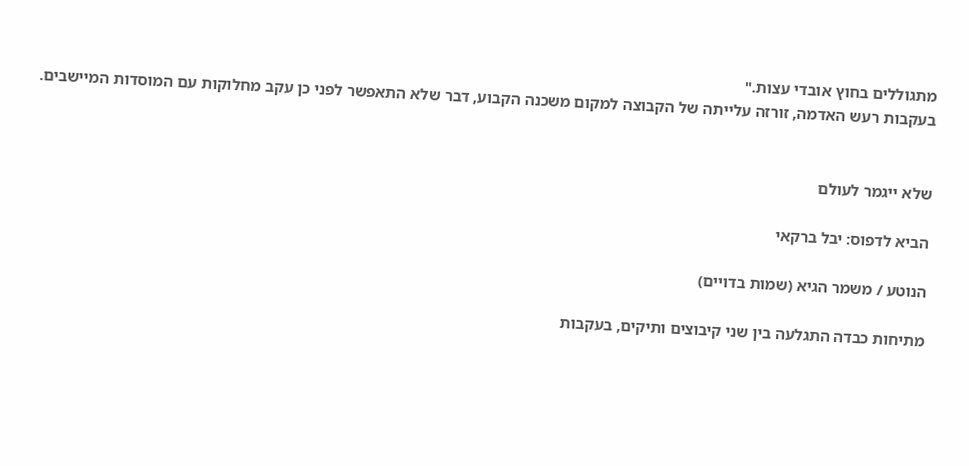מתגוללים בחוץ אובדי עצות."
בעקבות רעש האדמה, זורזה עלייתה של הקבוצה למקום משכנה הקבוע, דבר שלא התאפשר לפני כן עקב מחלוקות עם המוסדות המיישבים.


שלא ייגמר לעולם

הביא לדפוס: יבל ברקאי

הנוטע / משמר הגיא (שמות בדויים)

מתיחות כבדה התגלעה בין שני קיבוצים ותיקים, בעקבות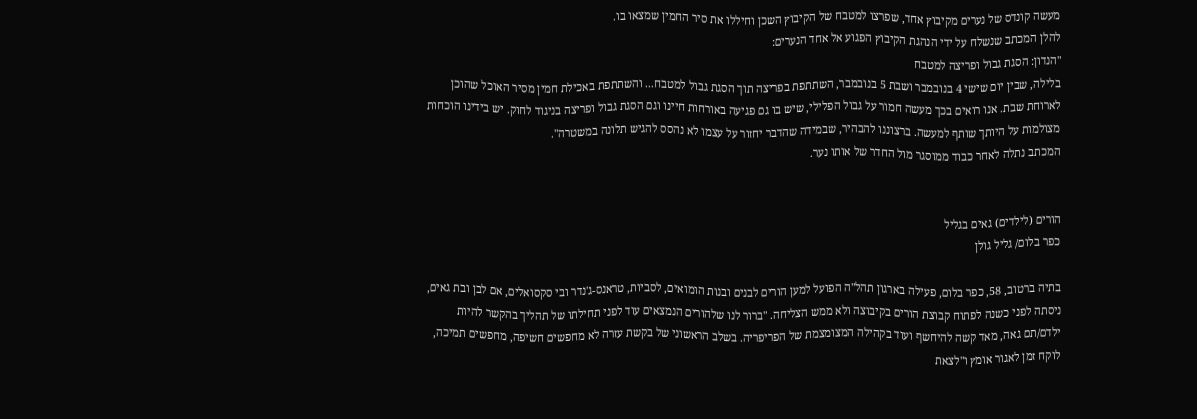מעשה קונדס של נערים מקיבוץ אחד, שפרצו למטבח של הקיבוץ השכן וחיללו את סיר החמין שמצאו בו.
להלן המכתב שנשלח על ידי הנהגת הקיבוץ הפגוע אל אחד הנערים:
"הנדון: הסגת גבול ופריצה למטבח
בלילה, שבין יום שישי 4 בנובמבר ושבת 5 בנובמבר, השתתפת בפריצה תוך הסגת גבול למטבח... והשתתפת באכילת חמין מסיר האוכל שהוכן לארוחת שבת. אנו רואים בכך מעשה חמור על גבול הפלילי, שיש בו גם פגיעה באורחות חיינו וגם הסגת גבול ופריצה בניגוד לחוק. יש בידינו הוכחות מצולמות על היותך שותף למעשה. ברצוננו להבהיר, שבמידה שהדבר יחזור על עצמו לא נהסס להגיש תלונה במשטרה".
המכתב נתלה לאחר כבוד ממוסגר מול החדר של אותו נער.


הורים (לילדים) גאים בגליל
כפר בלום/ גליל גולן

בתיה ברטוב, 58, כפר בלום, פעילה בארגון תהל"ה הפועל למען הורים לבנים ובנות הומואים, לסביות, טראנס-ג'נדר ובי סקסואלים, אם לבן ובת גאים, ניסתה לפני כשנה לפתוח קבוצת הורים בקיבוצה ולא ממש הצליחה. "ברור לנו שלהורים הנמצאים עוד לפני תחילתו של תהליך בהקשר להיות ילדם/תם גאה, מאד קשה להיחשף ועוד בקהילה המצומצמת של הפריפריה. בשלב הראשוני של בקשת עזרה לא מחפשים חשיפה, מחפשים תמיכה, לוקח זמן לאגור אומץ ו"לצאת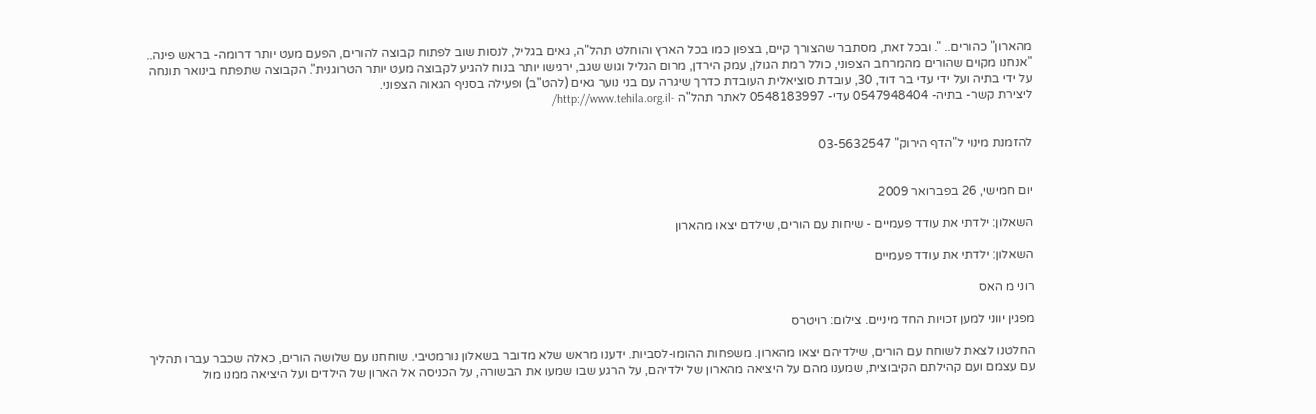מהארון" כהורים.. ". ובכל זאת, מסתבר שהצורך קיים, בצפון כמו בכל הארץ והוחלט תהל"ה, גאים בגליל, לנסות שוב לפתוח קבוצה להורים, הפעם מעט יותר דרומה- בראש פינה.. "אנחנו מקוים שהורים מהמרחב הצפוני, כולל רמת הגולן, עמק הירדן, מרום הגליל וגוש שגב, ירגישו יותר בנוח להגיע לקבוצה מעט יותר הטרוגנית". הקבוצה שתפתח בינואר תונחה על ידי בתיה ועל ידי עדי בר דוד, 30, עובדת סוציאלית העובדת כדרך שיגרה עם בני נוער גאים (להט"ב) ופעילה בסניף הגאוה הצפוני.
ליצירת קשר- בתיה- 0547948404 עדי- 0548183997 לאתר תהל"ה -http://www.tehila.org.il/


להזמנת מינוי ל"הדף הירוק" 03-5632547


יום חמישי, 26 בפברואר 2009

השאלון: ילדתי את עודד פעמיים - שיחות עם הורים, שילדם יצאו מהארון

השאלון: ילדתי את עודד פעמיים

רוני מ האס

מפגין יווני למען זכויות החד מיניים. צילום: רויטרס

החלטנו לצאת לשוחח עם הורים, שילדיהם יצאו מהארון. משפחות ההומו-לסביות. ידענו מראש שלא מדובר בשאלון נורמטיבי. שוחחנו עם שלושה הורים, כאלה שכבר עברו תהליך עם עצמם ועם קהילתם הקיבוצית, שמענו מהם על היציאה מהארון של ילדיהם, על הרגע שבו שמעו את הבשורה, על הכניסה אל הארון של הילדים ועל היציאה ממנו מול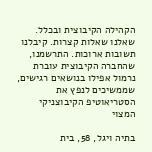הקהילה הקיבוצית ובכלל. שאלנו שאלות קצרות. קיבלנו תשובות ארוכות. התרשמנו, שהחברה הקיבוצית עוברת נרמול אפילו בנושאים רגישים, שממשיכים לנפץ את הסטריאוטיפ הקיבוצניקי המצוי

בתיה ויגל, 58, בית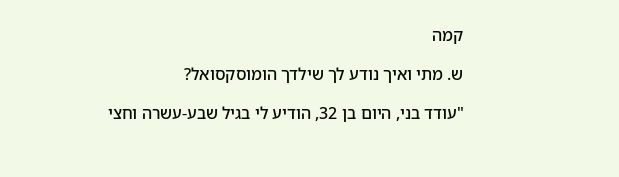קמה

ש. מתי ואיך נודע לך שילדך הומוסקסואל?

"עודד בני, היום בן 32, הודיע לי בגיל שבע-עשרה וחצי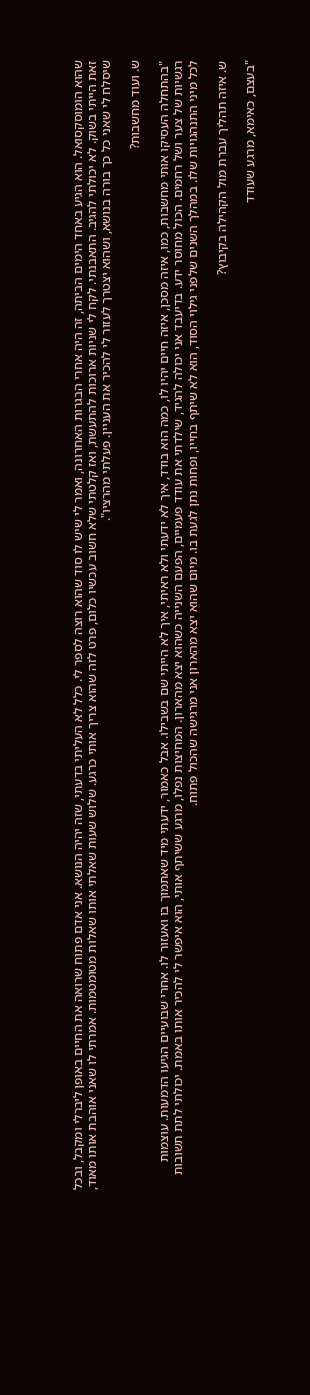שהוא הומוסקסואל. הוא הגיע באחד הימים הביתה, זה היה אחרי הבגרות האחרונה, ואמר לי שיש לו סוד שהוא רוצה לספר לי. כלל לא העליתי בדעתי, שזה יהיה הנושא. אני אדם פתוח שרואה את החיים באופן ליברלי ומקבל, ובכל זאת הייתי בשוק. לא יכולתי להגיב. התאבנתי. לקח לי שניות ארוכות להתעשת, ואז קלטתי שלא חשוב עכשיו כלום, פרט לזה שהוא צריך אותי כרגע. שלוש שעות שאלתי אותו שאלות מטומטמות. אמרתי לו שאני אוהבת אותו מאוד, שיסלח לי שאני כל כך בורה בנושא, ושהוא יצטרך לעזור לי להכיר את העניין. פעלתי מהרציו".

ש. ועוד מחשבות?

"בהתחלה העסיקו אותי מחשבות, כמו, איזה מסכן, איזה חיים יהיו לו, כמה הוא בודד, איך לא ידעתי ולא ראיתי, איך לא הייתי שם בשבילו. אבל כאמור, ידעתי מיד שאתמוך בו ואעזור לו. אחרי שבועיים הגיעו הדמעות. עוצמות רגשיות של צער ושל רחמים. הכול מחוסר ידע. בדיעבד אני יכולה להגיד, שילדתי את עודד פעמיים, הפעם השנייה כשהוא יצא מהארון. המחיצות נפלו, מרגע ששיתף אותי, הוא איפשר לי להכיר אותו באמת. יכולתי לתת תשובות לכל מיני התנהגויות שלו. במהלך השנים שלפני גילוי הסוד, הוא לא שיתף בחייו, ופחות נתן לגעת בו. מיום שהוא יצא מהארון אני מרגישה שהכול פתוח.

ש. איזה תהליך עברת מול הקהילה בקיבוץ?

"בעצם, כאימא, מרגע שעודד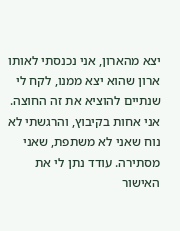יצא מהארון, אני נכנסתי לאותו ארון שהוא יצא ממנו, לקח לי שנתיים להוציא את זה החוצה. אני אחות בקיבוץ, והרגשתי לא נוח שאני לא משתפת, שאני מסתירה. עודד נתן לי את האישור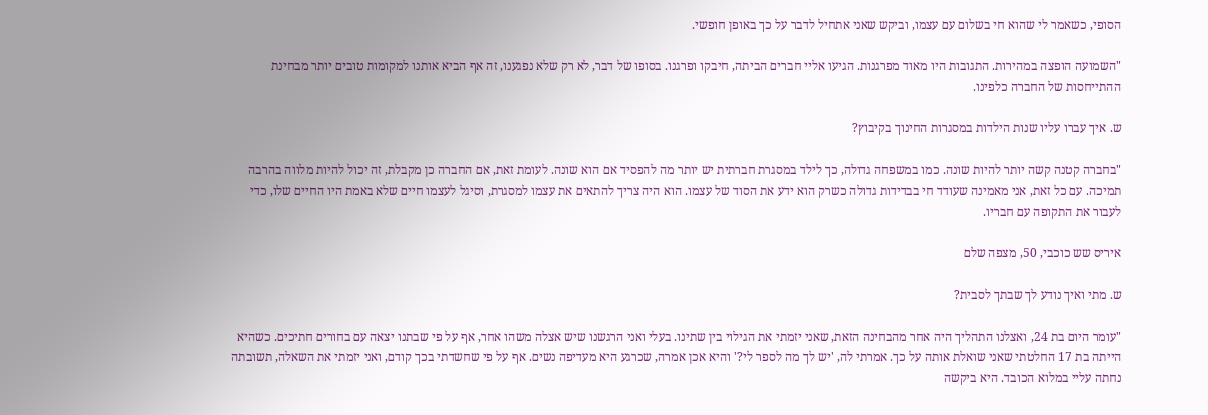הסופי, כשאמר לי שהוא חי בשלום עם עצמו, וביקש שאני אתחיל לדבר על כך באופן חופשי.

"השמועה הופצה במהירות. התגובות היו מאוד מפרגנות. הגיעו אליי חברים הביתה, חיבקו ופרגנו. בסופו של דבר, לא רק שלא נפגענו, זה אף הביא אותנו למקומות טובים יותר מבחינת ההתייחסות של החברה כלפינו.

ש. איך עברו עליו שנות הילדות במסגרות החינוך בקיבוץ?

"בחברה קטנה קשה יותר להיות שונה. כמו במשפחה גדולה, כך לילד במסגרת חברתית יש יותר מה להפסיד אם הוא שונה. לעומת זאת, אם החברה כן מקבלת, זה יכול להיות מלווה בהרבה תמיכה. עם כל זאת, אני מאמינה שעודד חי בבדידות גדולה כשרק הוא ידע את הסוד של עצמו. הוא היה צריך להתאים את עצמו למסגרת, וסיגל לעצמו חיים שלא באמת היו החיים שלו, כדי לעבור את התקופה עם חבריו.

איריס שש כוכבי, 50, מצפה שלם

ש. מתי ואיך נודע לך שבתך לסבית?

"עומר היום בת 24, ואצלנו התהליך היה אחר מהבחינה הזאת, שאני יזמתי את הגילוי בין שתינו. בעלי ואני הרגשנו שיש אצלה משהו אחר, אף על פי שבתנו יצאה עם בחורים חתיכים. כשהיא הייתה בת 17 החלטתי שאני שואלת אותה על כך. אמרתי לה, 'יש לך מה לספר לי?' והיא אכן אמרה, שכרגע היא מעדיפה נשים. אף על פי שחשדתי בכך קודם, ואני יזמתי את השאלה, תשובתה נחתה עליי במלוא הכובד. היא ביקשה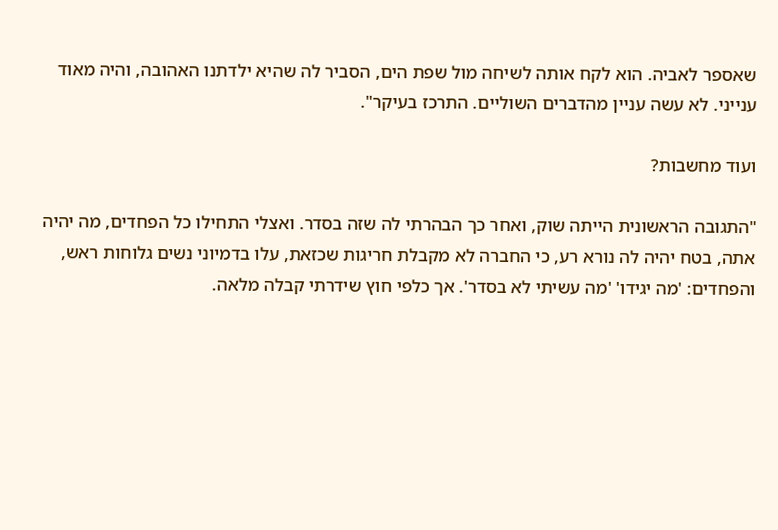שאספר לאביה. הוא לקח אותה לשיחה מול שפת הים, הסביר לה שהיא ילדתנו האהובה, והיה מאוד ענייני. לא עשה עניין מהדברים השוליים. התרכז בעיקר".

ועוד מחשבות?

"התגובה הראשונית הייתה שוק, ואחר כך הבהרתי לה שזה בסדר. ואצלי התחילו כל הפחדים, מה יהיה אתה, בטח יהיה לה נורא רע, כי החברה לא מקבלת חריגות שכזאת, עלו בדמיוני נשים גלוחות ראש, והפחדים: 'מה יגידו' 'מה עשיתי לא בסדר'. אך כלפי חוץ שידרתי קבלה מלאה.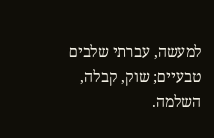למעשה, עברתי שלבים טבעיים; שוק, קבלה, השלמה.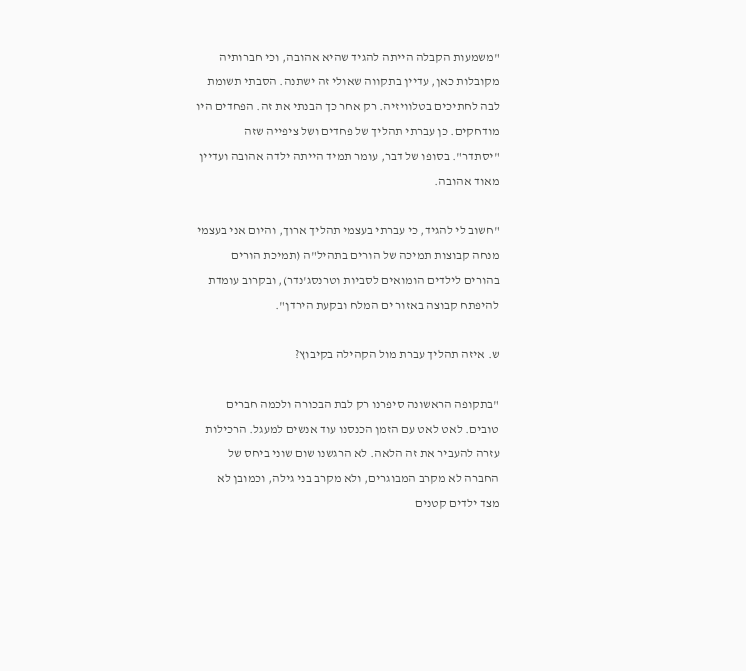"משמעות הקבלה הייתה להגיד שהיא אהובה, וכי חברותיה מקובלות כאן, עדיין בתקווה שאולי זה ישתנה. הסבתי תשומת לבה לחתיכים בטלוויזיה. רק אחר כך הבנתי את זה. הפחדים היו מודחקים. כן עברתי תהליך של פחדים ושל ציפייה שזה "יסתדר". בסופו של דבר, עומר תמיד הייתה ילדה אהובה ועדיין מאוד אהובה.

"חשוב לי להגיד, כי עברתי בעצמי תהליך ארוך, והיום אני בעצמי מנחה קבוצות תמיכה של הורים בתהיל"ה (תמיכת הורים בהורים לילדים הומואים לסביות וטרנסג'נדר), ובקרוב עומדת להיפתח קבוצה באזור ים המלח ובקעת הירדן".

ש. איזה תהליך עברת מול הקהילה בקיבוץ?

"בתקופה הראשונה סיפרנו רק לבת הבכורה ולכמה חברים טובים. לאט לאט עם הזמן הכנסנו עוד אנשים למעגל. הרכילות עזרה להעביר את זה הלאה. לא הרגשנו שום שוני ביחס של החברה לא מקרב המבוגרים, ולא מקרב בני גילה, וכמובן לא מצד ילדים קטנים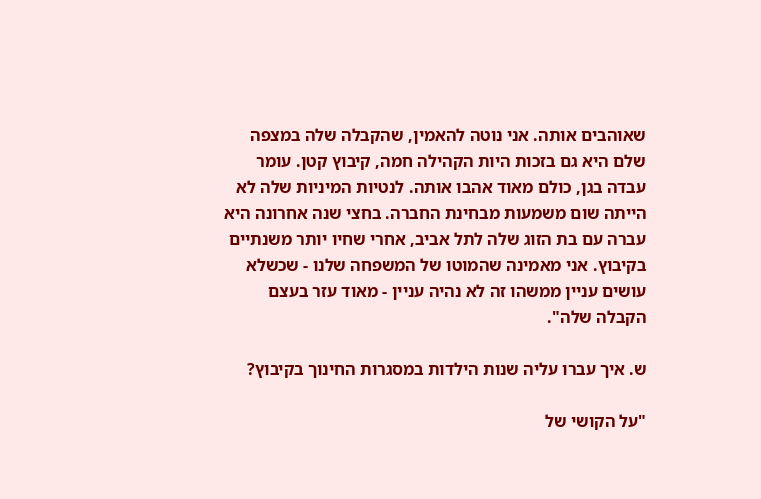שאוהבים אותה. אני נוטה להאמין, שהקבלה שלה במצפה שלם היא גם בזכות היות הקהילה חמה, קיבוץ קטן. עומר עבדה בגן, כולם מאוד אהבו אותה. לנטיות המיניות שלה לא הייתה שום משמעות מבחינת החברה. בחצי שנה אחרונה היא עברה עם בת הזוג שלה לתל אביב, אחרי שחיו יותר משנתיים בקיבוץ. אני מאמינה שהמוטו של המשפחה שלנו - שכשלא עושים עניין ממשהו זה לא נהיה עניין - מאוד עזר בעצם הקבלה שלה".

ש. איך עברו עליה שנות הילדות במסגרות החינוך בקיבוץ?

"על הקושי של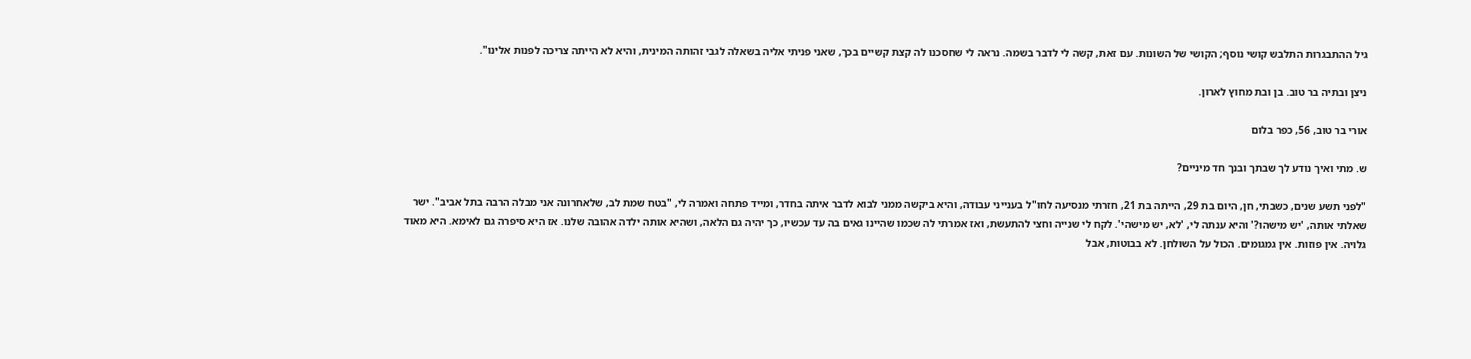גיל ההתבגרות התלבש קושי נוסף; הקושי של השונות. עם זאת, קשה לי לדבר בשמה. נראה לי שחסכנו לה קצת קשיים בכך, שאני פניתי אליה בשאלה לגבי זהותה המינית, והיא לא הייתה צריכה לפנות אלינו".

ניצן ובתיה בר טוב. בן ובת מחוץ לארון.

אורי בר טוב, 56, כפר בלום

ש. מתי ואיך נודע לך שבתך ובנך חד מיניים?

"לפני תשע שנים, כשבתי, חן, היום בת 29, הייתה בת 21, חזרתי מנסיעה לחו"ל בענייני עבודה, והיא ביקשה ממני לבוא לדבר איתה בחדר, ומייד פתחה ואמרה לי, "בטח שמת לב, שלאחרונה אני מבלה הרבה בתל אביב". ישר שאלתי אותה, 'יש מישהו?' והיא ענתה לי, 'לא, יש מישהי'. לקח לי שנייה וחצי להתעשת, ואז אמרתי לה שכמו שהיינו גאים בה עד עכשיו, כך יהיה גם הלאה, ושהיא אותה ילדה אהובה שלנו. אז היא סיפרה גם לאימא. היא מאוד גלויה. אין פוזות. אין גמגומים. הכול על השולחן. לא בבוטות, אבל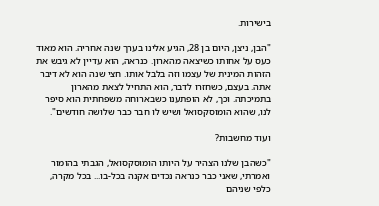בישירות.

"הבן, ניצן, היום בן 28, הגיע אלינו בערך שנה אחריה. הוא מאוד כעס על אחותו כשיצאה מהארון. כנראה, הוא עדיין לא גיבש את הזהות המינית של עצמו וזה בלבל אותו. חצי שנה הוא לא דיבר אתה. בעצם, כשחזרו לדבר, הוא התחיל לצאת מהארון בתמיכתה. וכך, לא הופתענו כשבארוחה משפחתית הוא סיפר לנו, שהוא הומוסקסואל ושיש לו חבר כבר שלושה חודשים".

ועוד מחשבות?

"כשהבן שלנו הצהיר על היותו הומוסקסואל, הגבתי בהומור ואמרתי, שאני כבר כנראה נכדים אקנה בכל-בו... בכל מקרה, כלפי שניהם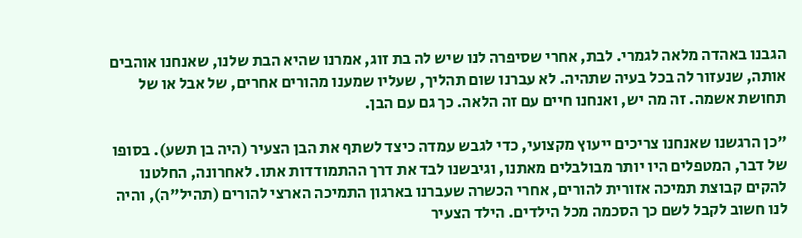הגבנו באהדה מלאה לגמרי. לבת, אחרי שסיפרה לנו שיש לה בת זוג, אמרנו שהיא הבת שלנו, שאנחנו אוהבים אותה, שנעזור לה בכל בעיה שתהיה. לא עברנו שום תהליך, שעליו שמענו מהורים אחרים, של אבל או של תחושת אשמה. זה מה יש, ואנחנו חיים עם זה הלאה. כך גם עם הבן.

"כן הרגשנו שאנחנו צריכים ייעוץ מקצועי, כדי לגבש עמדה כיצד לשתף את הבן הצעיר (היה בן תשע). בסופו של דבר, המטפלים היו יותר מבולבלים מאתנו, וגיבשנו לבד את דרך ההתמודדות אתו. לאחרונה, החלטנו להקים קבוצת תמיכה אזורית להורים, אחרי הכשרה שעברנו בארגון התמיכה הארצי להורים (תהיל"ה), והיה לנו חשוב לקבל לשם כך הסכמה מכל הילדים. הילד הצעיר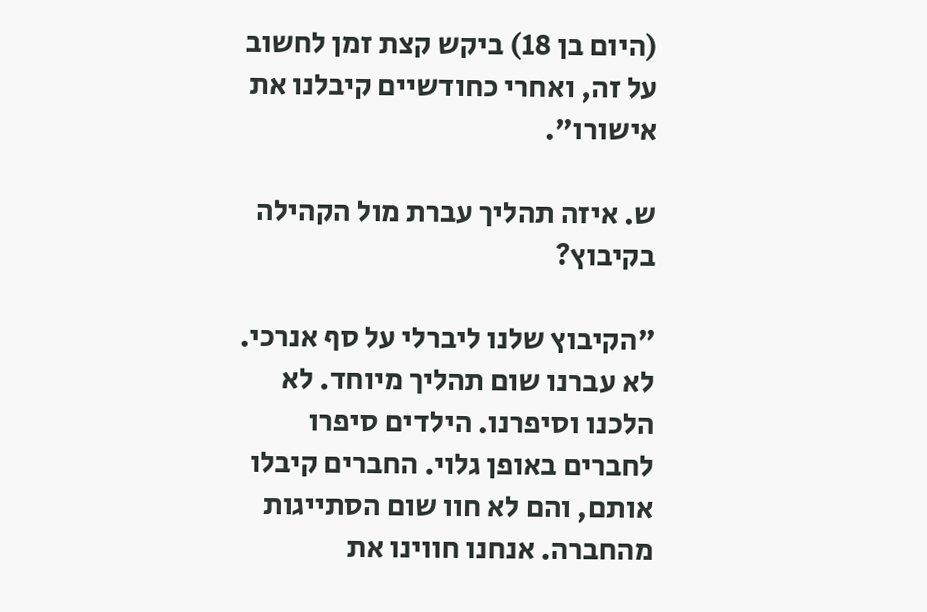(היום בן 18) ביקש קצת זמן לחשוב על זה, ואחרי כחודשיים קיבלנו את אישורו".

ש. איזה תהליך עברת מול הקהילה בקיבוץ?

"הקיבוץ שלנו ליברלי על סף אנרכי. לא עברנו שום תהליך מיוחד. לא הלכנו וסיפרנו. הילדים סיפרו לחברים באופן גלוי. החברים קיבלו אותם, והם לא חוו שום הסתייגות מהחברה. אנחנו חווינו את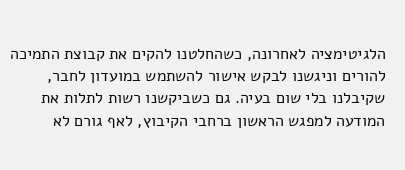הלגיטימציה לאחרונה, כשהחלטנו להקים את קבוצת התמיכה להורים וניגשנו לבקש אישור להשתמש במועדון לחבר, שקיבלנו בלי שום בעיה. גם כשביקשנו רשות לתלות את המודעה למפגש הראשון ברחבי הקיבוץ, לאף גורם לא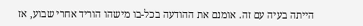הייתה בעיה עם זה. אומנם את ההודעה בכל-בו מישהו הוריד אחרי שבוע, אז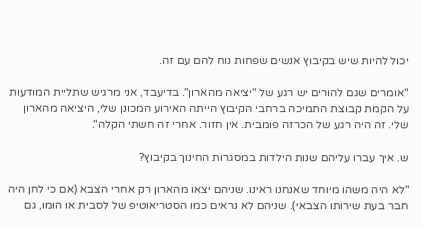יכול להיות שיש בקיבוץ אנשים שפחות נוח להם עם זה.

"אומרים שגם להורים יש רגע של "יציאה מהארון". בדיעבד, אני מרגיש שתליית המודעות על הקמת קבוצת התמיכה ברחבי הקיבוץ הייתה האירוע המכונן שלי, היציאה מהארון שלי. זה היה רגע של הכרזה פומבית. אין חזור. אחרי זה חשתי הקלה".

ש. איך עברו עליהם שנות הילדות במסגרות החינוך בקיבוץ?

"לא היה משהו מיוחד שאנחנו ראינו. שניהם יצאו מהארון רק אחרי הצבא (אם כי לחן היה חבר בעת שירותו הצבאי). שניהם לא נראים כמו הסטריאוטיפ של לסבית או הומו, גם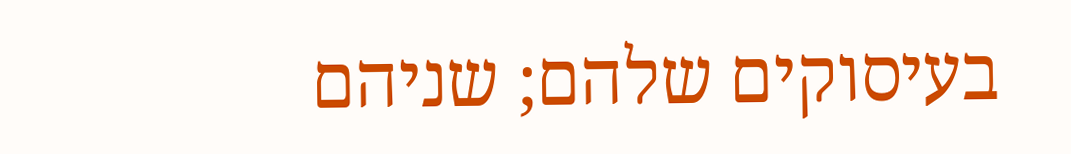בעיסוקים שלהם; שניהם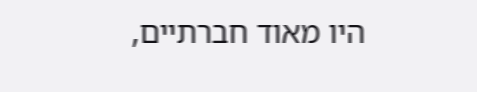היו מאוד חברתיים,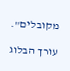מקובלים".

עורך הבלוג